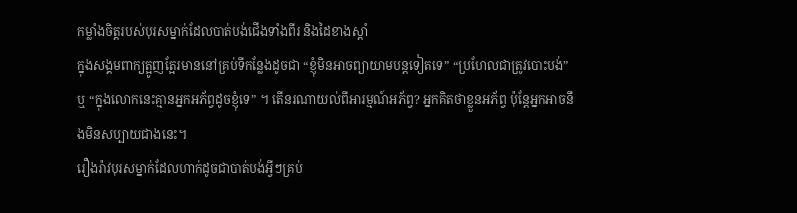កម្លាំងចិត្តរបស់បុរសម្នាក់ដែលបាត់បង់ជើងទាំងពីរ និងដៃខាងស្តាំ
ក្នុងសង្គមពាក្យត្អូញត្អែរមាននៅគ្រប់ទីកន្លែងដូចជា “ខ្ញុំមិនអាចព្យាយាមបន្តទៀតទេ” “ប្រហែលជាត្រូវបោះបង់” ឬ “ក្នុងលោកនេះគ្មានអ្នកអភ័ព្វដូចខ្ញុំទេ” ។ តើនរណាយល់ពីអារម្មណ៍អភ័ព្វ? អ្នកគិតថាខ្លួនអភ័ព្វ ប៉ុន្តែអ្នកអាចនឹងមិនសប្បាយជាងនេះ។
រឿងរ៉ាវបុរសម្នាក់ដែលហាក់ដូចជាបាត់បង់អ្វីៗគ្រប់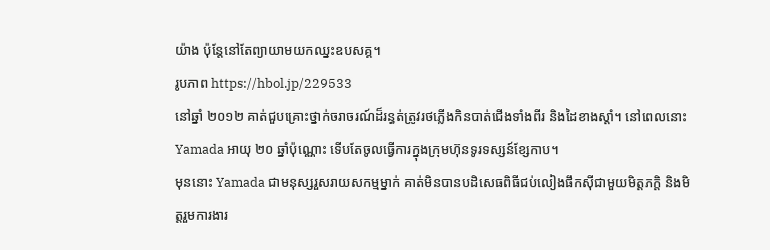យ៉ាង ប៉ុន្តែនៅតែព្យាយាមយកឈ្នះឧបសគ្គ។
រូបភាព https://hbol.jp/229533
នៅឆ្នាំ ២០១២ គាត់ជួបគ្រោះថ្នាក់ចរាចរណ៍ដ៏រន្ធត់ត្រូវរថភ្លើងកិនបាត់ជើងទាំងពីរ និងដៃខាងស្តាំ។ នៅពេលនោះ Yamada អាយុ ២០ ឆ្នាំប៉ុណ្ណោះ ទើបតែចូលធ្វើការក្នុងក្រុមហ៊ុនទូរទស្សន៍ខ្សែកាប។
មុននោះ Yamada ជាមនុស្សរួសរាយសកម្មម្នាក់ គាត់មិនបានបដិសេធពិធីជប់លៀងផឹកស៊ីជាមួយមិត្តភក្តិ និងមិត្តរួមការងារ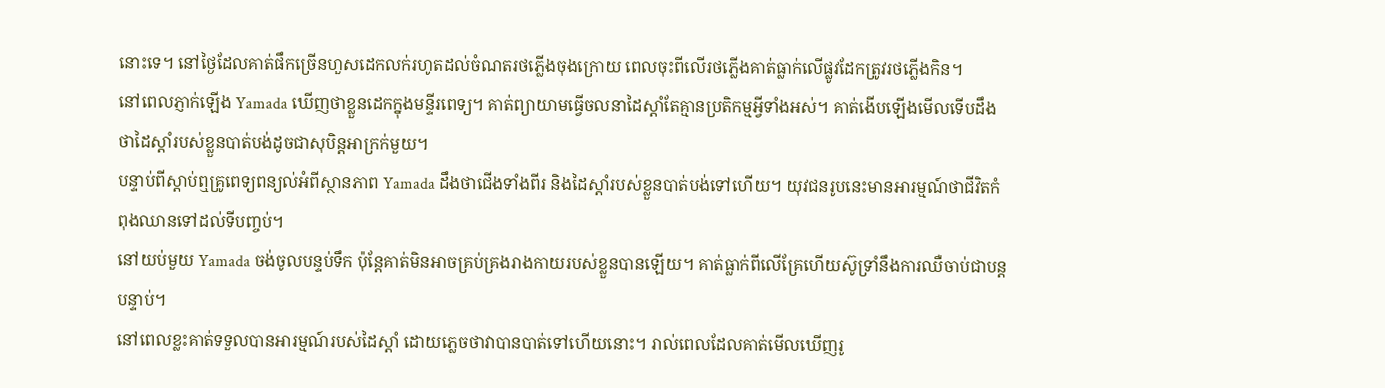នោះទេ។ នៅថ្ងៃដែលគាត់ផឹកច្រើនហួសដេកលក់រហូតដល់ចំណតរថភ្លើងចុងក្រោយ ពេលចុះពីលើរថភ្លើងគាត់ធ្លាក់លើផ្លូវដែកត្រូវរថភ្លើងកិន។
នៅពេលភ្ញាក់ឡើង Yamada ឃើញថាខ្លួនដេកក្នុងមន្ទីរពេទ្យ។ គាត់ព្យាយាមធ្វើចលនាដៃស្តាំតែគ្មានប្រតិកម្មអ្វីទាំងអស់។ គាត់ងើបឡើងមើលទើបដឹងថាដៃស្តាំរបស់ខ្លួនបាត់បង់ដូចជាសុបិន្តអាក្រក់មួយ។
បន្ទាប់ពីស្តាប់ឮគ្រូពេទ្យពន្យល់អំពីស្ថានភាព Yamada ដឹងថាជើងទាំងពីរ និងដៃស្តាំរបស់ខ្លួនបាត់បង់ទៅហើយ។ យុវជនរូបនេះមានអារម្មណ៍ថាជីវិតកំពុងឈានទៅដល់ទីបញ្ចប់។
នៅយប់មួយ Yamada ចង់ចូលបន្ទប់ទឹក ប៉ុន្តែគាត់មិនអាចគ្រប់គ្រងរាងកាយរបស់ខ្លួនបានឡើយ។ គាត់ធ្លាក់ពីលើគ្រែហើយស៊ូទ្រាំនឹងការឈឺចាប់ជាបន្តបន្ទាប់។
នៅពេលខ្លះគាត់ទទួលបានអារម្មណ៍របស់ដៃស្តាំ ដោយភ្លេចថាវាបានបាត់ទៅហើយនោះ។ រាល់ពេលដែលគាត់មើលឃើញរូ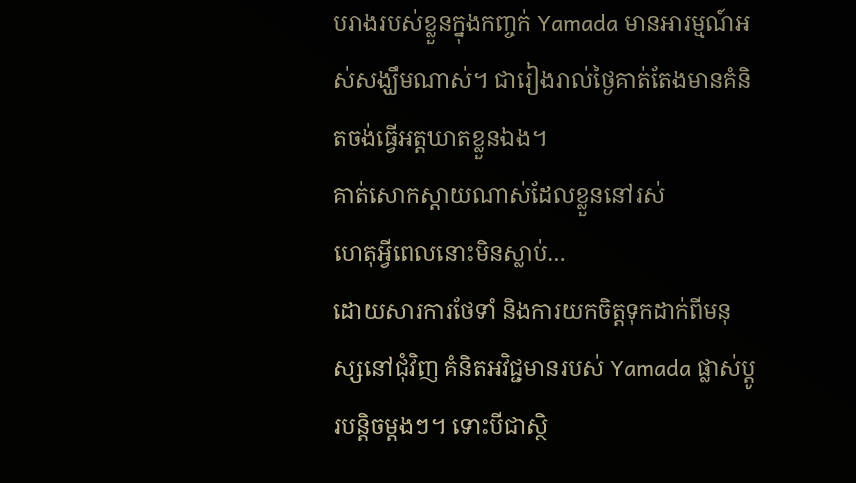បរាងរបស់ខ្លួនក្នុងកញ្ចក់ Yamada មានអារម្មណ៍អស់សង្ឃឹមណាស់។ ជារៀងរាល់ថ្ងៃគាត់តែងមានគំនិតចង់ធ្វើអត្តឃាតខ្លួនឯង។
គាត់សោកស្តាយណាស់ដែលខ្លួននៅរស់
ហេតុអ្វីពេលនោះមិនស្លាប់…
ដោយសារការថែទាំ និងការយកចិត្តទុកដាក់ពីមនុស្សនៅជុំវិញ គំនិតអវិជ្ជមានរបស់ Yamada ផ្លាស់ប្តូរបន្តិចម្តងៗ។ ទោះបីជាស្ថិ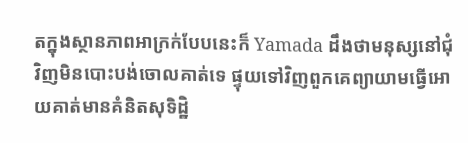តក្នុងស្ថានភាពអាក្រក់បែបនេះក៏ Yamada ដឹងថាមនុស្សនៅជុំវិញមិនបោះបង់ចោលគាត់ទេ ផ្ទុយទៅវិញពួកគេព្យាយាមធ្វើអោយគាត់មានគំនិតសុទិដ្ឋិ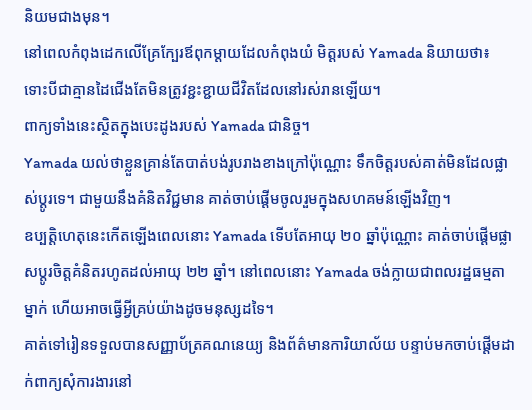និយមជាងមុន។
នៅពេលកំពុងដេកលើគ្រែក្បែរឪពុកម្តាយដែលកំពុងយំ មិត្តរបស់ Yamada និយាយថា៖
ទោះបីជាគ្មានដៃជើងតែមិនត្រូវខ្ជះខ្ជាយជីវិតដែលនៅរស់រានឡើយ។
ពាក្យទាំងនេះស្ថិតក្នុងបេះដូងរបស់ Yamada ជានិច្ច។
Yamada យល់ថាខ្លួនគ្រាន់តែបាត់បង់រូបរាងខាងក្រៅប៉ុណ្ណោះ ទឹកចិត្តរបស់គាត់មិនដែលផ្លាស់ប្តូរទេ។ ជាមួយនឹងគំនិតវិជ្ជមាន គាត់ចាប់ផ្តើមចូលរួមក្នុងសហគមន៍ឡើងវិញ។
ឧប្បត្តិហេតុនេះកើតឡើងពេលនោះ Yamada ទើបតែអាយុ ២០ ឆ្នាំប៉ុណ្ណោះ គាត់ចាប់ផ្តើមផ្លាសប្តូរចិត្តគំនិតរហូតដល់អាយុ ២២ ឆ្នាំ។ នៅពេលនោះ Yamada ចង់ក្លាយជាពលរដ្ឋធម្មតាម្នាក់ ហើយអាចធ្វើអ្វីគ្រប់យ៉ាងដូចមនុស្សដទៃ។
គាត់ទៅរៀនទទួលបានសញ្ញាប័ត្រគណនេយ្យ និងព័ត៌មានការិយាល័យ បន្ទាប់មកចាប់ផ្តើមដាក់ពាក្យសុំការងារនៅ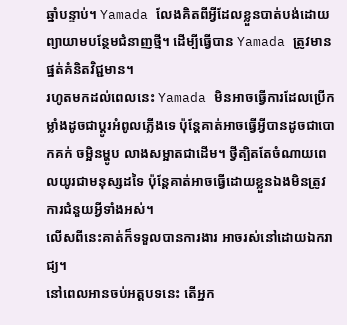ឆ្នាំបន្ទាប់។ Yamada លែងគិតពីអ្វីដែលខ្លួនបាត់បង់ដោយព្យាយាមបន្ថែមជំនាញថ្មី។ ដើម្បីធ្វើបាន Yamada ត្រូវមានផ្នត់គំនិតវិជ្ជមាន។
រហូតមកដល់ពេលនេះ Yamada មិនអាចធ្វើការដែលប្រើកម្លាំងដូចជាប្តូរអំពូលភ្លើងទេ ប៉ុន្តែគាត់អាចធ្វើអ្វីបានដូចជាបោកគក់ ចម្អិនម្ហូប លាងសម្អាតជាដើម។ ថ្វីត្បិតតែចំណាយពេលយូរជាមនុស្សដទៃ ប៉ុន្តែគាត់អាចធ្វើដោយខ្លួនឯងមិនត្រូវការជំនួយអ្វីទាំងអស់។
លើសពីនេះគាត់ក៏ទទួលបានការងារ អាចរស់នៅដោយឯករាជ្យ។
នៅពេលអានចប់អត្តបទនេះ តើអ្នក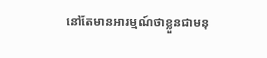នៅតែមានអារម្មណ៍ថាខ្លួនជាមនុ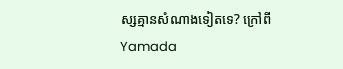ស្សគ្មានសំណាងទៀតទេ? ក្រៅពី Yamada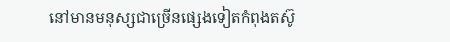នៅមានមនុស្សជាច្រើនផ្សេងទៀតកំពុងតស៊ូ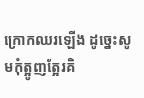ក្រោកឈរឡើង ដូច្នេះសូមកុំត្អូញត្អែរគិ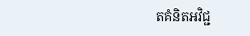តគំនិតអវិជ្ជ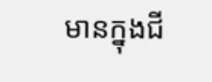មានក្នុងជី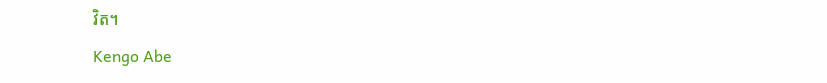វិត។
Kengo Abe